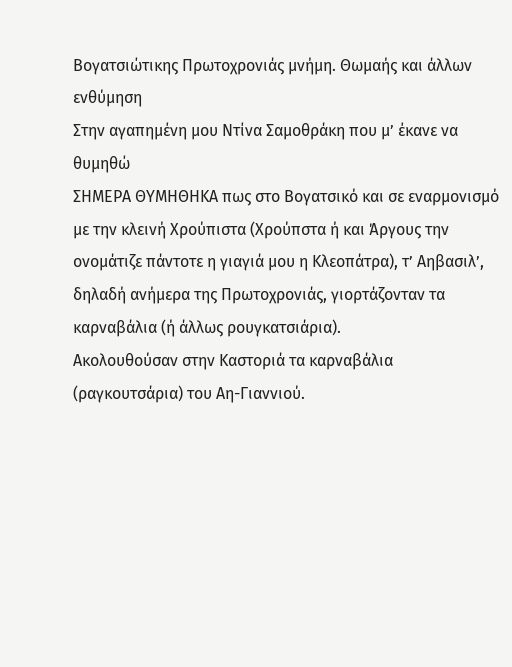Βογατσιώτικης Πρωτοχρονιάς μνήμη. Θωμαής και άλλων ενθύμηση
Στην αγαπημένη μου Ντίνα Σαμοθράκη που μ’ έκανε να θυμηθώ
ΣΗΜΕΡΑ ΘΥΜΗΘΗΚΑ πως στο Βογατσικό και σε εναρμονισμό με την κλεινή Χρούπιστα (Χρούπστα ή και Άργους την ονομάτιζε πάντοτε η γιαγιά μου η Κλεοπάτρα), τ’ Αηβασιλ’, δηλαδή ανήμερα της Πρωτοχρονιάς, γιορτάζονταν τα καρναβάλια (ή άλλως ρουγκατσιάρια).
Ακολουθούσαν στην Καστοριά τα καρναβάλια (ραγκουτσάρια) του Αη-Γιαννιού.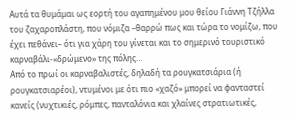Αυτά τα θυμάμαι ως εορτή του αγαπημένου μου θείου Γιάννη Τζήλλα του ζαχαροπλάστη, που νόμιζα –θαρρώ πως και τώρα το νομίζω, που έχει πεθάνει– ότι για χάρη του γίνεται και το σημερινό τουριστικό καρναβάλι-«δρώμενο» της πόλης…
Από το πρωί οι καρναβαλιστές, δηλαδή τα ρουγκατσιάρια (ή ρουγκατσιαρέοι), ντυμένοι με ότι πιο «χαζό» μπορεί να φανταστεί κανείς (νυχτικιές, ρόμπες, πανταλόνια και χλαίνες στρατιωτικές,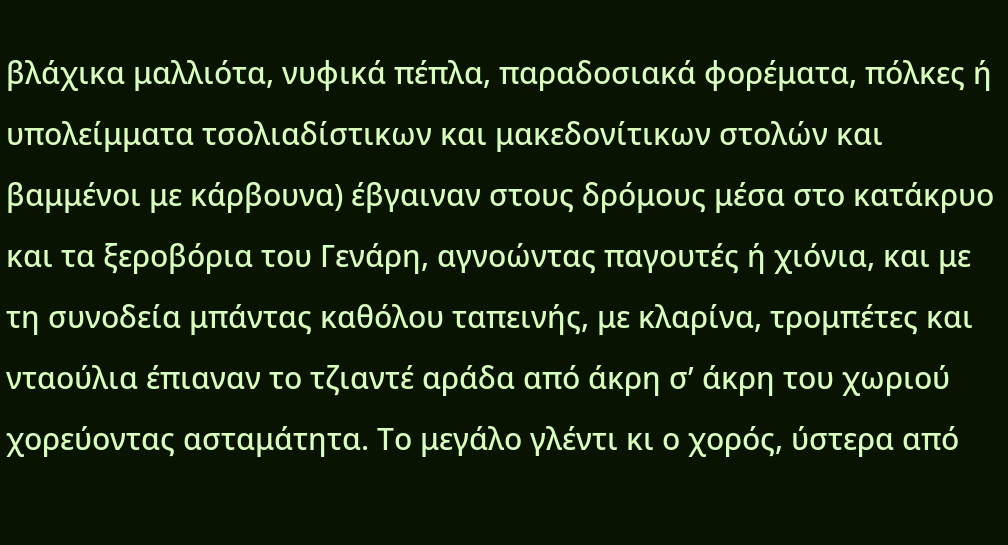βλάχικα μαλλιότα, νυφικά πέπλα, παραδοσιακά φορέματα, πόλκες ή υπολείμματα τσολιαδίστικων και μακεδονίτικων στολών και βαμμένοι με κάρβουνα) έβγαιναν στους δρόμους μέσα στο κατάκρυο και τα ξεροβόρια του Γενάρη, αγνοώντας παγουτές ή χιόνια, και με τη συνοδεία μπάντας καθόλου ταπεινής, με κλαρίνα, τρομπέτες και νταούλια έπιαναν το τζιαντέ αράδα από άκρη σ’ άκρη του χωριού χορεύοντας ασταμάτητα. Το μεγάλο γλέντι κι ο χορός, ύστερα από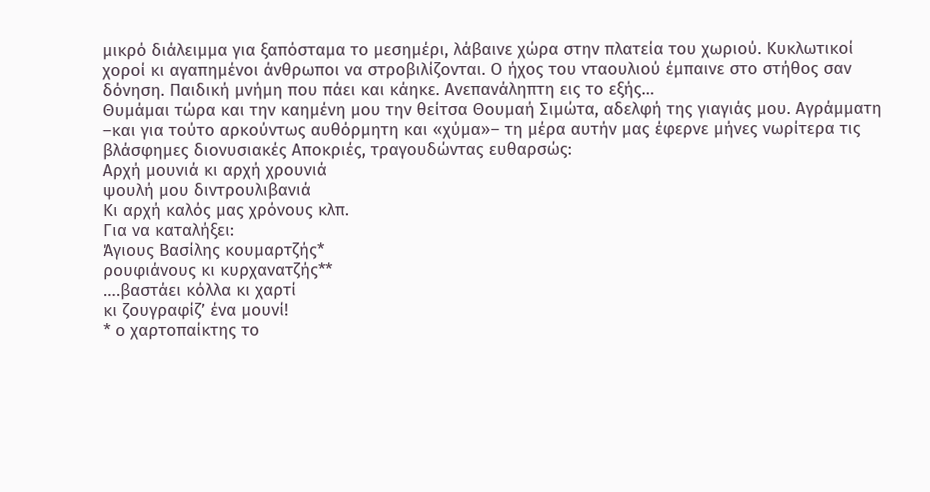μικρό διάλειμμα για ξαπόσταμα το μεσημέρι, λάβαινε χώρα στην πλατεία του χωριού. Κυκλωτικοί χοροί κι αγαπημένοι άνθρωποι να στροβιλίζονται. Ο ήχος του νταουλιού έμπαινε στο στήθος σαν δόνηση. Παιδική μνήμη που πάει και κάηκε. Ανεπανάληπτη εις το εξής…
Θυμάμαι τώρα και την καημένη μου την θείτσα Θουμαή Σιμώτα, αδελφή της γιαγιάς μου. Αγράμματη –και για τούτο αρκούντως αυθόρμητη και «χύμα»– τη μέρα αυτήν μας έφερνε μήνες νωρίτερα τις βλάσφημες διονυσιακές Αποκριές, τραγουδώντας ευθαρσώς:
Αρχή μουνιά κι αρχή χρουνιά
ψουλή μου διντρουλιβανιά
Κι αρχή καλός μας χρόνους κλπ.
Για να καταλήξει:
Άγιους Βασίλης κουμαρτζής*
ρουφιάνους κι κυρχανατζής**
….βαστάει κόλλα κι χαρτί
κι ζουγραφίζ’ ένα μουνί!
* ο χαρτοπαίκτης το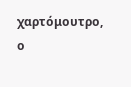χαρτόμουτρο, ο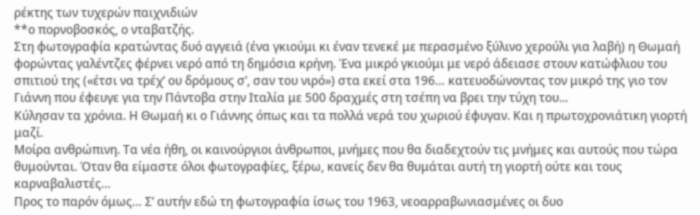ρέκτης των τυχερών παιχνιδιών
**ο πορνοβοσκός, ο νταβατζής.
Στη φωτογραφία κρατώντας δυό αγγειά (ένα γκιούμι κι έναν τενεκέ με περασμένο ξύλινο χερούλι για λαβή) η Θωμαή φορώντας γαλέντζες φέρνει νερό από τη δημόσια κρήνη. Ένα μικρό γκιούμι με νερό άδειασε στουν κατώφλιου του σπιτιού της («έτσι να τρέχ’ ου δρόμους σ’, σαν του νιρό») στα εκεί στα 196… κατευοδώνοντας τον μικρό της γιο τον Γιάννη που έφευγε για την Πάντοβα στην Ιταλία με 500 δραχμές στη τσέπη να βρει την τύχη του...
Κύλησαν τα χρόνια. Η Θωμαή κι ο Γιάννης όπως και τα πολλά νερά του χωριού έφυγαν. Και η πρωτοχρονιάτικη γιορτή μαζί.
Μοίρα ανθρώπινη. Τα νέα ήθη, οι καινούργιοι άνθρωποι, μνήμες που θα διαδεχτούν τις μνήμες και αυτούς που τώρα θυμούνται. Όταν θα είμαστε όλοι φωτογραφίες, ξέρω, κανείς δεν θα θυμάται αυτή τη γιορτή ούτε και τους καρναβαλιστές…
Προς το παρόν όμως… Σ’ αυτήν εδώ τη φωτογραφία ίσως του 1963, νεοαρραβωνιασμένες οι δυο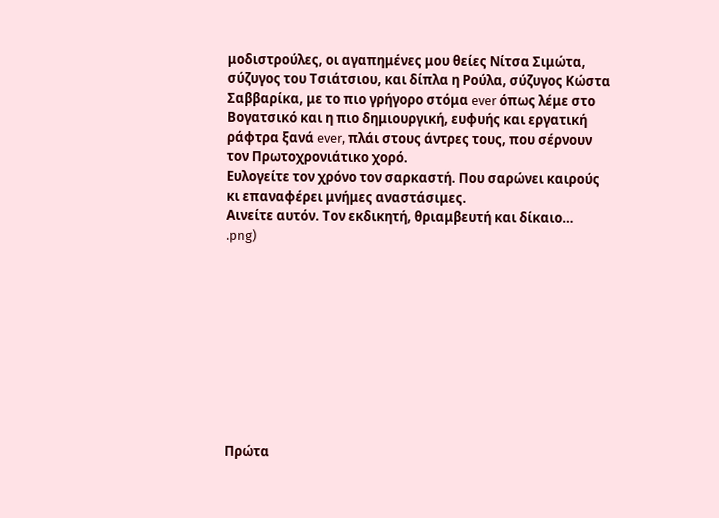μοδιστρούλες, οι αγαπημένες μου θείες Νίτσα Σιμώτα, σύζυγος του Τσιάτσιου, και δίπλα η Ρούλα, σύζυγος Κώστα Σαββαρίκα, με το πιο γρήγορο στόμα ever όπως λέμε στο Βογατσικό και η πιο δημιουργική, ευφυής και εργατική ράφτρα ξανά ever, πλάι στους άντρες τους, που σέρνουν τον Πρωτοχρονιάτικο χορό.
Ευλογείτε τον χρόνο τον σαρκαστή. Που σαρώνει καιρούς κι επαναφέρει μνήμες αναστάσιμες.
Αινείτε αυτόν. Τον εκδικητή, θριαμβευτή και δίκαιο…
.png)










Πρώτα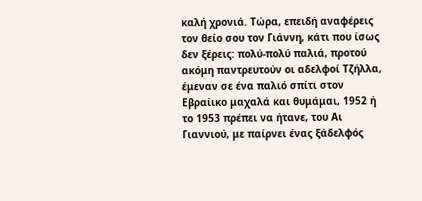καλή χρονιά. Τώρα, επειδή αναφέρεις τον θείο σου τον Γιάννη, κάτι που ίσως δεν ξέρεις: πολύ-πολύ παλιά, προτού ακόμη παντρευτούν οι αδελφοί Τζήλλα, έμεναν σε ένα παλιό σπίτι στον Εβραίικο μαχαλά και θυμάμαι, 1952 ή το 1953 πρέπει να ήτανε, του Αι Γιαννιού, με παίρνει ένας ξάδελφός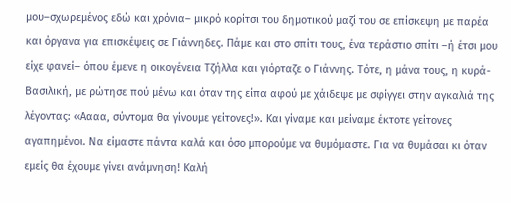μου–σχωρεμένος εδώ και χρόνια– μικρό κορίτσι του δημοτικού μαζί του σε επίσκεψη με παρέα και όργανα για επισκέψεις σε Γιάννηδες. Πάμε και στο σπίτι τους, ένα τεράστιο σπίτι –ή έτσι μου είχε φανεί– όπου έμενε η οικογένεια Τζήλλα και γιόρταζε ο Γιάννης. Τότε, η μάνα τους, η κυρά-Βασιλική, με ρώτησε πού μένω και όταν της είπα αφού με χάιδεψε με σφίγγει στην αγκαλιά της λέγοντας: «Αααα, σύντομα θα γίνουμε γείτονες!». Και γίναμε και μείναμε έκτοτε γείτονες αγαπημένοι. Να είμαστε πάντα καλά και όσο μπορούμε να θυμόμαστε. Για να θυμάσαι κι όταν εμείς θα έχουμε γίνει ανάμνηση! Καλή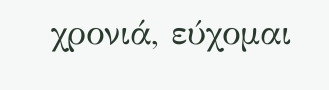χρονιά, εύχομαι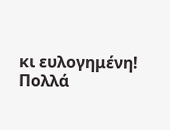κι ευλογημένη! Πολλά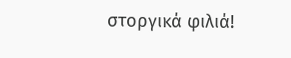στοργικά φιλιά!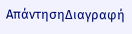ΑπάντησηΔιαγραφή